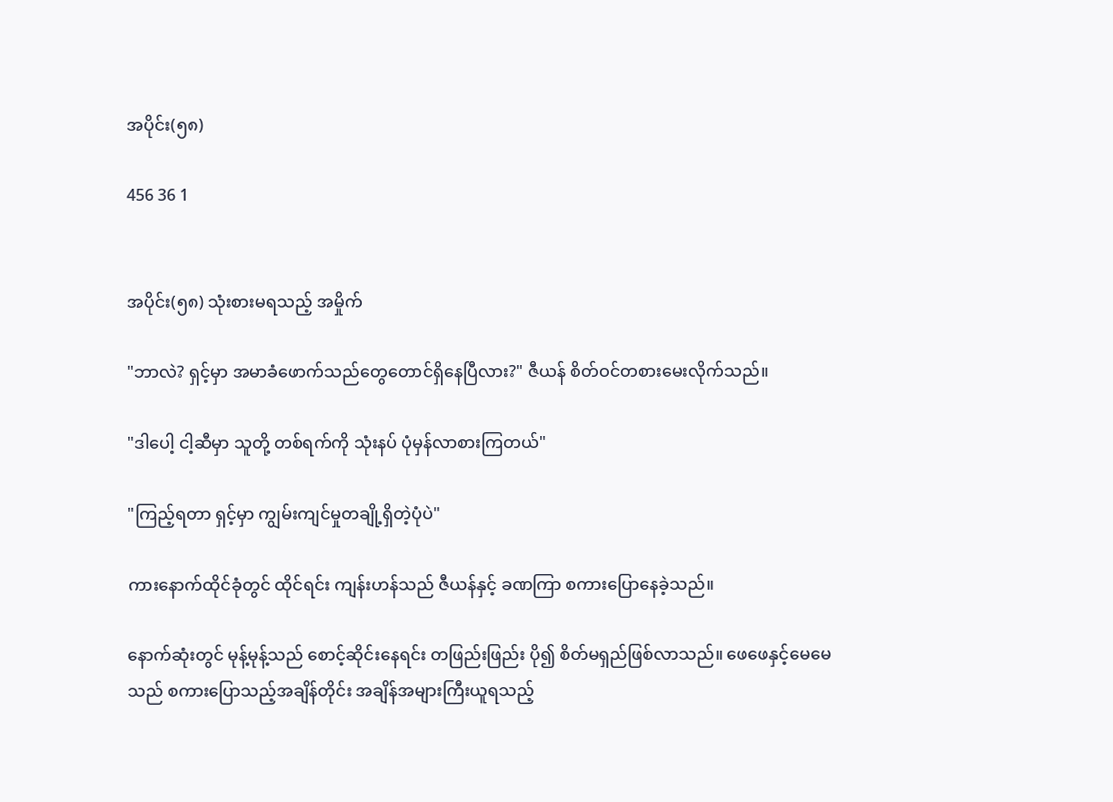အပိုင်း(၅၈)

456 36 1


အပိုင်း(၅၈) သုံးစားမရသည့် အမှိုက်

"ဘာလဲ? ရှင့်မှာ အမာခံဖောက်သည်တွေတောင်ရှိနေပြီလား?" ဇီယန် စိတ်ဝင်တစားမေးလိုက်သည်။

"ဒါပေါ့ ငါ့ဆီမှာ သူတို့ တစ်ရက်ကို သုံးနပ် ပုံမှန်လာစားကြတယ်"

"ကြည့်ရတာ ရှင့်မှာ ကျွမ်းကျင်မှုတချို့ရှိတဲ့ပုံပဲ"

ကားနောက်ထိုင်ခုံတွင် ထိုင်ရင်း ကျန်းဟန်သည် ဇီယန်နှင့် ခဏကြာ စကားပြောနေခဲ့သည်။

နောက်ဆုံးတွင် မုန့်မုန့်သည် စောင့်ဆိုင်းနေရင်း တဖြည်းဖြည်း ပို၍ စိတ်မရှည်ဖြစ်လာသည်။ ဖေဖေနှင့်မေမေသည် စကားပြောသည့်အချိန်တိုင်း အချိန်အများကြီးယူရသည့်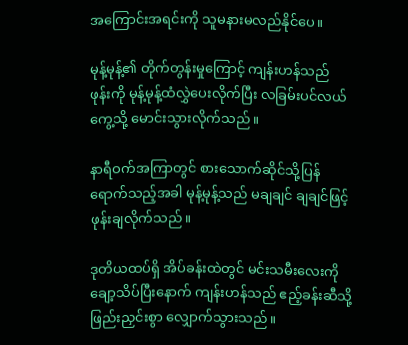အကြောင်းအရင်းကို သူမနားမလည်နိုင်ပေ။

မုန့်မုန့်၏ တိုက်တွန်းမှုကြောင့် ကျန်းဟန်သည် ဖုန်းကို မုန့်မုန့်ထံလွှဲပေးလိုက်ပြီး လခြမ်းပင်လယ်ကွေ့သို့ မောင်းသွားလိုက်သည်။

နာရီဝက်အကြာတွင် စားသောက်ဆိုင်သို့ပြန်ရောက်သည့်အခါ မုန့်မုန့်သည် မချချင် ချချင်ဖြင့် ဖုန်းချလိုက်သည်။

ဒုတိယထပ်ရှိ အိပ်ခန်းထဲတွင် မင်းသမီးလေးကို ချော့သိပ်ပြီးနောက် ကျန်းဟန်သည် ဧည့်ခန်းဆီသို့ ဖြည်းညှင်းစွာ လျှောက်သွားသည်။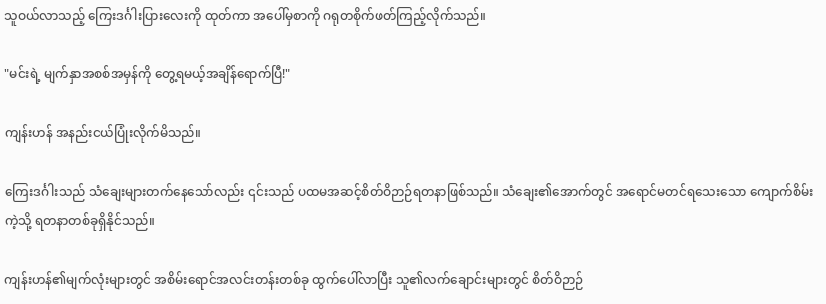သူဝယ်လာသည့် ကြေးဒင်္ဂါးပြားလေးကို ထုတ်ကာ အပေါ်မှစာကို ဂရုတစိုက်ဖတ်ကြည့်လိုက်သည်။

"မင်းရဲ့ မျက်နှာအစစ်အမှန်ကို တွေ့ရမယ့်အချိန်ရောက်ပြီ!"

ကျန်းဟန် အနည်းငယ်ပြုံးလိုက်မိသည်။

ကြေးဒင်္ဂါးသည် သံ‌ချေးများတက်နေသော်လည်း ၎င်းသည် ပထမအဆင့်စိတ်ဝိဉာဉ်ရတနာဖြစ်သည်။ သံချေး၏အောက်တွင် အရောင်မတင်ရသေးသော ကျောက်စိမ်းကဲ့သို့ ရတနာတစ်ခုရှိနိုင်သည်။

ကျန်းဟန်၏မျက်လုံးများတွင် အစိမ်းရောင်အလင်းတန်းတစ်ခု ထွက်ပေါ်လာပြီး သူ၏လက်ချောင်းများတွင် စိတ်ဝိဉာဉ်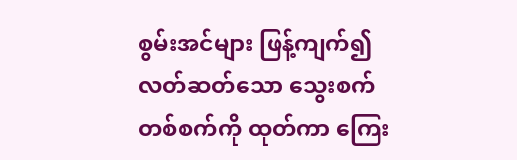စွမ်းအင်များ ဖြန့်ကျက်၍ လတ်ဆတ်သော သွေးစက်တစ်စက်ကို ထုတ်ကာ ကြေး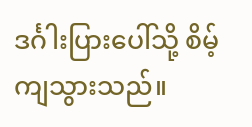ဒင်္ဂါးပြားပေါ်သို့ စိမ့်ကျသွားသည်။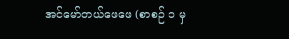အင်မော်တယ်ဖေဖေ (စာစဉ် ၁ မှ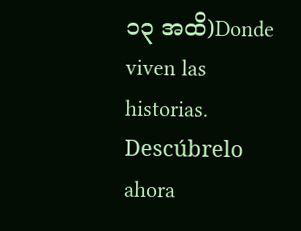၁၃ အထိ)Donde viven las historias. Descúbrelo ahora